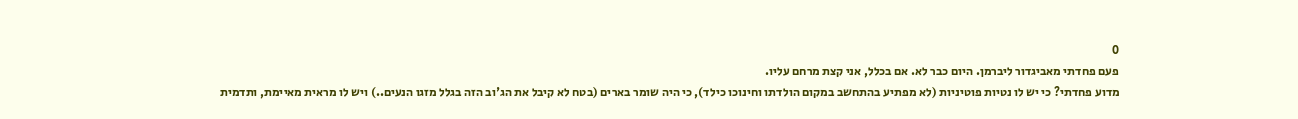0
פעם פחדתי מאביגדור ליברמן. היום כבר לא. אם בכלל, אני קצת מרחם עליו.
מדוע פחדתי? כי יש לו נטיות פוטיניות (לא מפתיע בהתחשב במקום הולדתו וחינוכו כילד), כי היה שומר בארים (בטח לא קיבל את הג'וב הזה בגלל מזגו הנעים..) ויש לו מראית מאיימת, ותדמית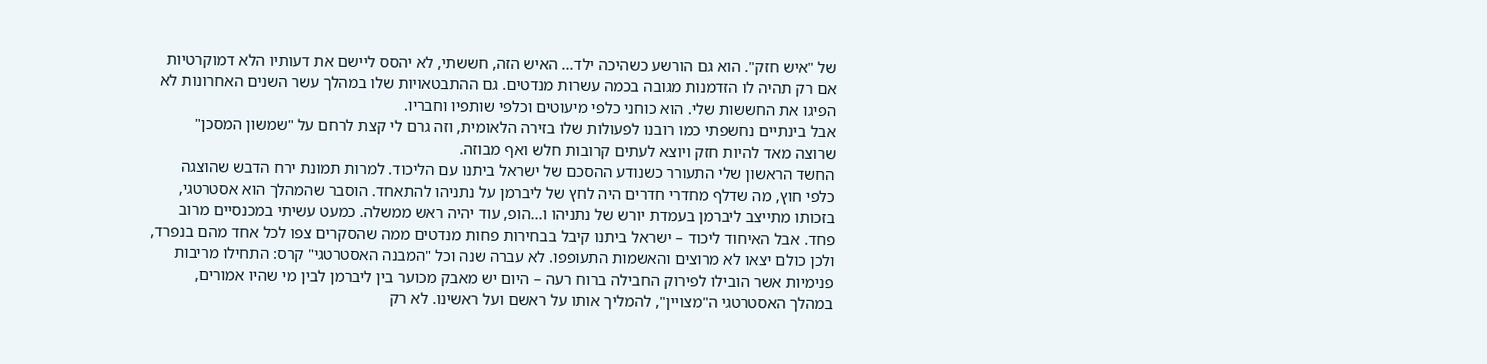של "איש חזק". הוא גם הורשע כשהיכה ילד... האיש הזה, חששתי, לא יהסס ליישם את דעותיו הלא דמוקרטיות אם רק תהיה לו הזדמנות מגובה בכמה עשרות מנדטים. גם ההתבטאויות שלו במהלך עשר השנים האחרונות לא הפיגו את החששות שלי. הוא כוחני כלפי מיעוטים וכלפי שותפיו וחבריו.
אבל בינתיים נחשפתי כמו רובנו לפעולות שלו בזירה הלאומית, וזה גרם לי קצת לרחם על "שמשון המסכן" שרוצה מאד להיות חזק ויוצא לעתים קרובות חלש ואף מבוזה.
החשד הראשון שלי התעורר כשנודע ההסכם של ישראל ביתנו עם הליכוד. למרות תמונת ירח הדבש שהוצגה כלפי חוץ, מה שדלף מחדרי חדרים היה לחץ של ליברמן על נתניהו להתאחד. הוסבר שהמהלך הוא אסטרטגי, בזכותו מתייצב ליברמן בעמדת יורש של נתניהו ו...הופ, עוד יהיה ראש ממשלה. כמעט עשיתי במכנסיים מרוב פחד. אבל האיחוד ליכוד – ישראל ביתנו קיבל בבחירות פחות מנדטים ממה שהסקרים צפו לכל אחד מהם בנפרד, ולכן כולם יצאו לא מרוצים והאשמות התעופפו. לא עברה שנה וכל "המבנה האסטרטגי" קרס: התחילו מריבות פנימיות אשר הובילו לפירוק החבילה ברוח רעה – היום יש מאבק מכוער בין ליברמן לבין מי שהיו אמורים, במהלך האסטרטגי ה"מצויין", להמליך אותו על ראשם ועל ראשינו. לא רק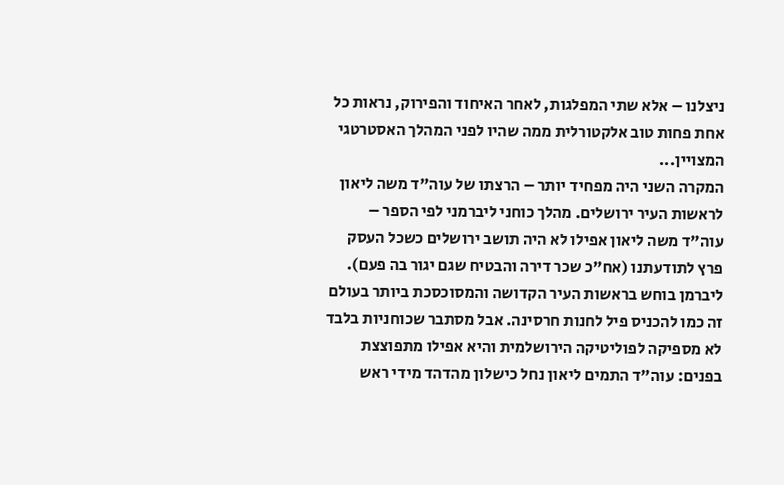ניצלנו – אלא שתי המפלגות, לאחר האיחוד והפירוק, נראות כל אחת פחות טוב אלקטורלית ממה שהיו לפני המהלך האסטרטגי המצויין...
המקרה השני היה מפחיד יותר – הרצתו של עוה"ד משה ליאון לראשות העיר ירושלים. מהלך כוחני ליברמני לפי הספר – עוה"ד משה ליאון אפילו לא היה תושב ירושלים כשכל העסק פרץ לתודעתנו (אח"כ שכר דירה והבטיח שגם יגור בה פעם). ליברמן בוחש בראשות העיר הקדושה והמסוכסכת ביותר בעולם זה כמו להכניס פיל לחנות חרסינה. אבל מסתבר שכוחניות בלבד לא מספיקה לפוליטיקה הירושלמית והיא אפילו מתפוצצת בפנים: עוה"ד התמים ליאון נחל כישלון מהדהד מידי ראש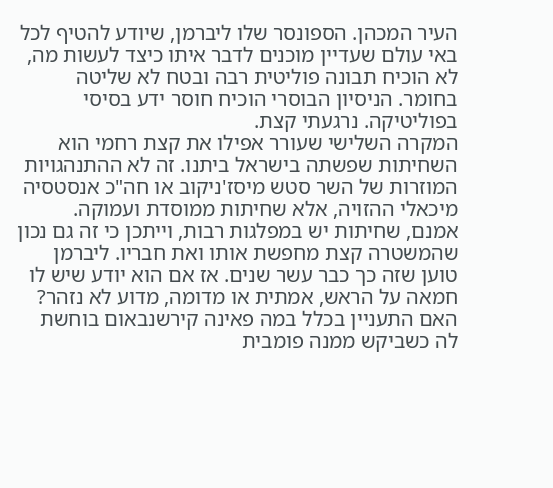העיר המכהן. הספונסר שלו ליברמן, שיודע להטיף לכל באי עולם שעדיין מוכנים לדבר איתו כיצד לעשות מה, לא הוכיח תבונה פוליטית רבה ובטח לא שליטה בחומר. הניסיון הבוסרי הוכיח חוסר ידע בסיסי בפוליטיקה. נרגעתי קצת.
המקרה השלישי שעורר אפילו את קצת רחמי הוא השחיתות שפשתה בישראל ביתנו. זה לא ההתנהגויות המוזרות של השר סטש מיסז'ניקוב או חה"כ אנסטסיה מיכאלי ההזויה, אלא שחיתות ממוסדת ועמוקה. אמנם, שחיתות יש במפלגות רבות, וייתכן כי זה גם נכון שהמשטרה קצת מחפשת אותו ואת חבריו. ליברמן טוען שזה כך כבר עשר שנים. אז אם הוא יודע שיש לו חמאה על הראש, אמתית או מדומה, מדוע לא נזהר? האם התעניין בכלל במה פאינה קירשנבאום בוחשת לה כשביקש ממנה פומבית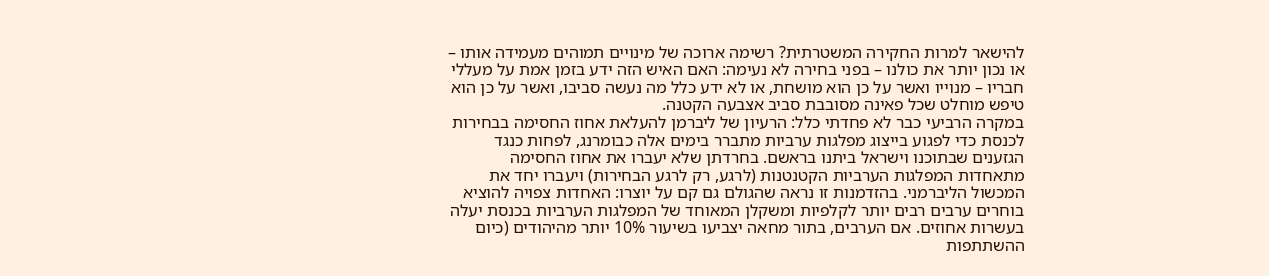להישאר למרות החקירה המשטרתית? רשימה ארוכה של מינויים תמוהים מעמידה אותו – או נכון יותר את כולנו – בפני בחירה לא נעימה: האם האיש הזה ידע בזמן אמת על מעללי חבריו – מנוייו ואשר על כן הוא מושחת, או לא ידע כלל מה נעשה סביבו, ואשר על כן הוא טיפש מוחלט שכל פאינה מסובבת סביב אצבעה הקטנה.
במקרה הרביעי כבר לא פחדתי כלל: הרעיון של ליברמן להעלאת אחוז החסימה בבחירות לכנסת כדי לפגוע בייצוג מפלגות ערביות מתברר בימים אלה כבומרנג, לפחות כנגד הגזענים שבתוכנו וישראל ביתנו בראשם. בחרדתן שלא יעברו את אחוז החסימה מתאחדות המפלגות הערביות הקטנטנות (לרגע, רק לרגע הבחירות) ויעברו יחד את המכשול הליברמני. בהזדמנות זו נראה שהגולם גם קם על יוצרו: האחדות צפויה להוציא בוחרים ערבים רבים יותר לקלפיות ומשקלן המאוחד של המפלגות הערביות בכנסת יעלה בעשרות אחוזים. אם הערבים, בתור מחאה יצביעו בשיעור 10% יותר מהיהודים (כיום ההשתתפות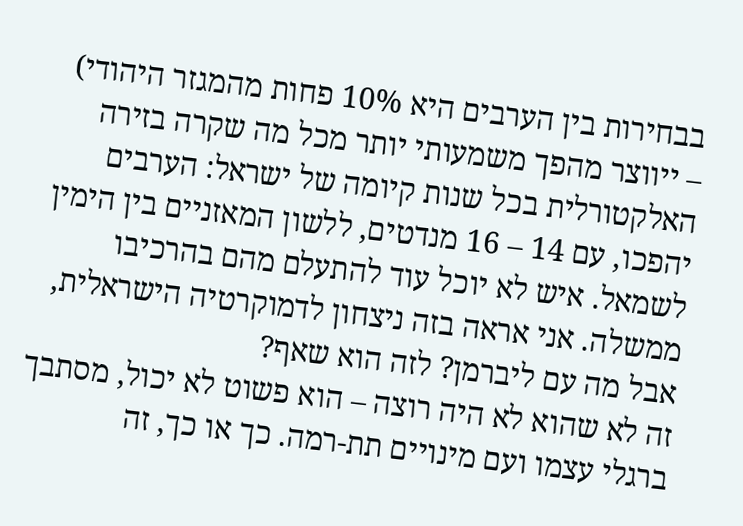בבחירות בין הערבים היא 10% פחות מהמגזר היהודי) – ייווצר מהפך משמעותי יותר מכל מה שקרה בזירה האלקטורלית בכל שנות קיומה של ישראל: הערבים יהפכו, עם 14 – 16 מנדטים, ללשון המאזניים בין הימין לשמאל. איש לא יוכל עוד להתעלם מהם בהרכיבו ממשלה. אני אראה בזה ניצחון לדמוקרטיה הישראלית, אבל מה עם ליברמן? לזה הוא שאף?
זה לא שהוא לא היה רוצה – הוא פשוט לא יכול, מסתבך ברגלי עצמו ועם מינויים תת-רמה. כך או כך, זה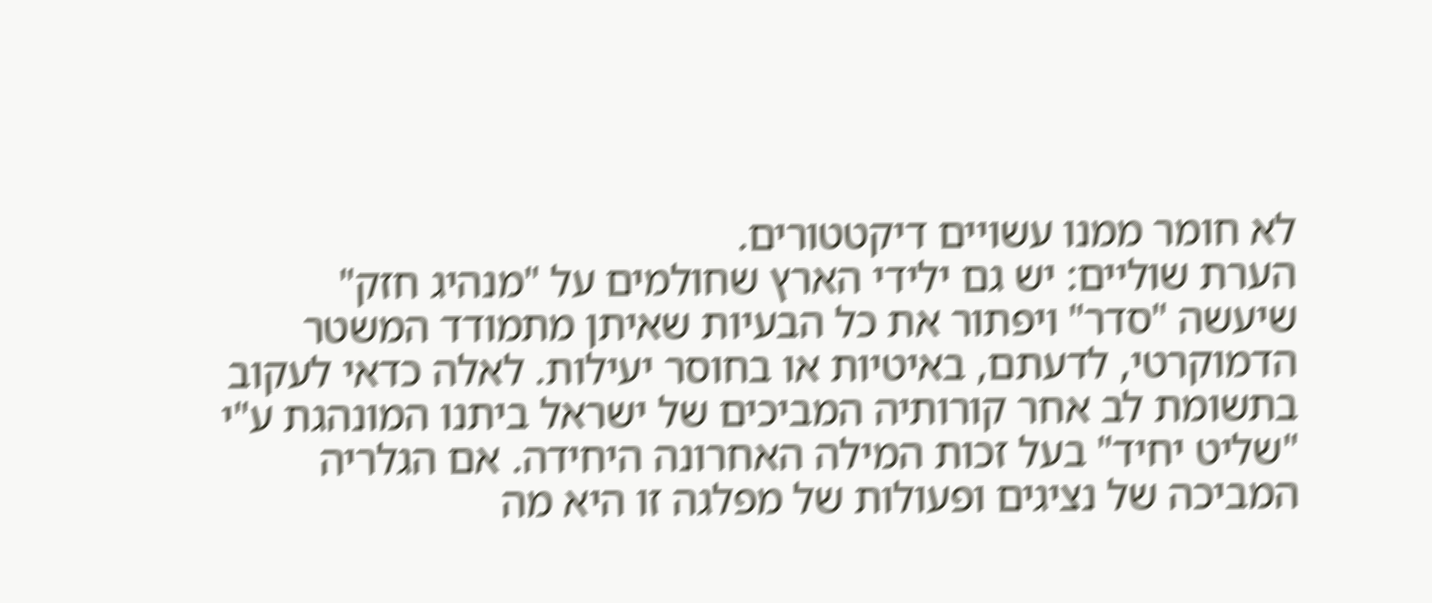לא חומר ממנו עשויים דיקטטורים.
הערת שוליים: יש גם ילידי הארץ שחולמים על "מנהיג חזק" שיעשה "סדר" ויפתור את כל הבעיות שאיתן מתמודד המשטר הדמוקרטי, לדעתם, באיטיות או בחוסר יעילות. לאלה כדאי לעקוב בתשומת לב אחר קורותיה המביכים של ישראל ביתנו המונהגת ע"י "שליט יחיד" בעל זכות המילה האחרונה היחידה. אם הגלריה המביכה של נציגים ופעולות של מפלגה זו היא מה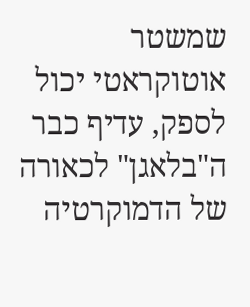שמשטר אוטוקראטי יכול לספק, עדיף כבר ה"בלאגן" לכאורה של הדמוקרטיה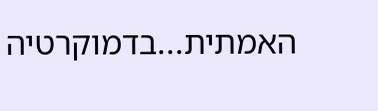האמתית...בדמוקרטיה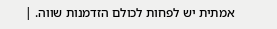אמתית יש לפחות לכולם הזדמנות שווה. |